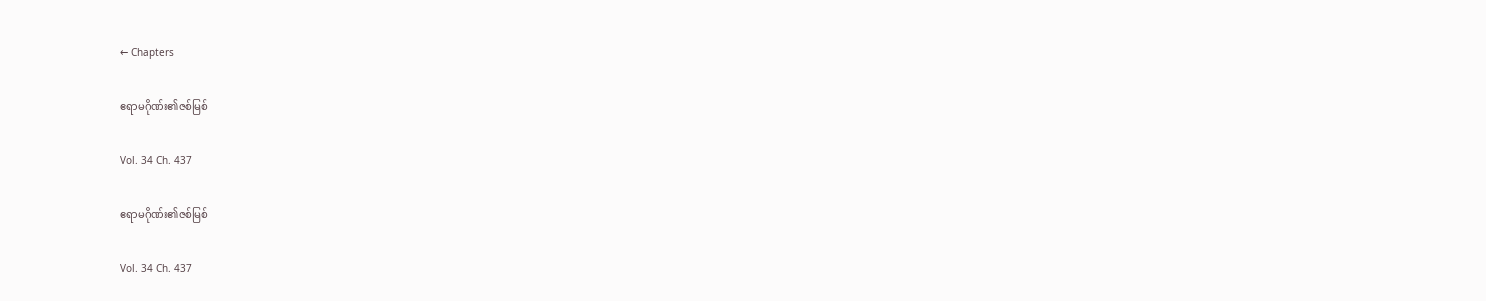← Chapters

ဧရာမဂိုဏ်း၏ဇစ်မြစ်

Vol. 34 Ch. 437

ဧရာမဂိုဏ်း၏ဇစ်မြစ်

Vol. 34 Ch. 437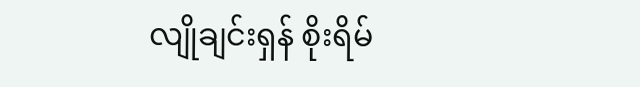လျိုချင်းရှန် စိုးရိမ်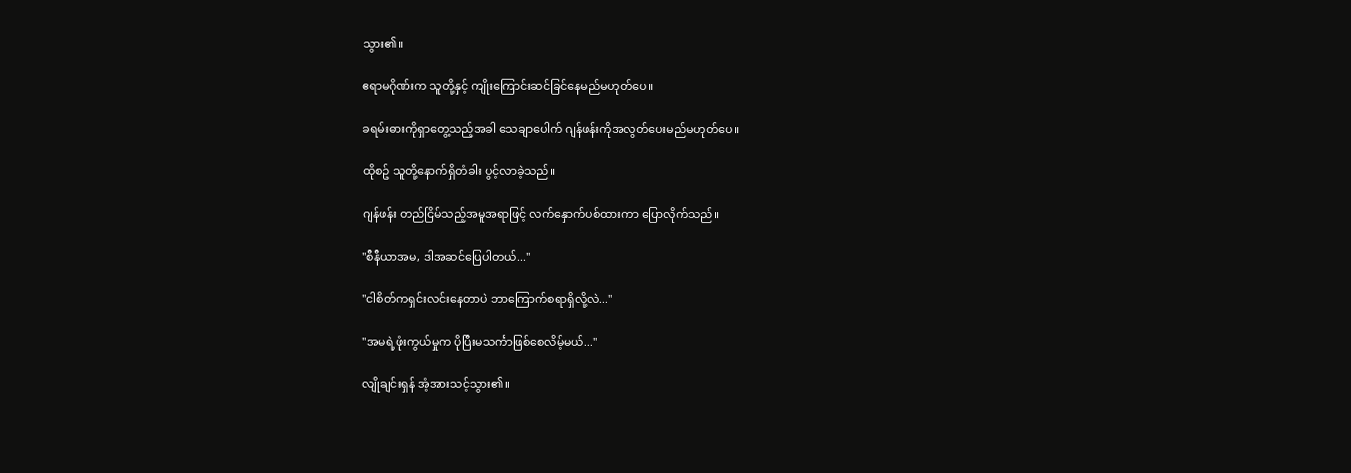သွား၏။

ဧရာမဂိုဏ်းက သူတို့နှင့် ကျိုးကြောင်းဆင်ခြင်နေမည်မဟုတ်ပေ။

ခရမ်းဓားကိုရှာတွေ့သည့်အခါ သေချာပေါက် ဂျန်ဖန်းကိုအလွတ်ပေးမည်မဟုတ်ပေ။

ထိုစဥ် သူတို့နောက်ရှိတံခါး ပွင့်လာခဲ့သည်။

ဂျန်ဖန်း တည်ငြိမ်သည့်အမူအရာဖြင့် လက်နှောက်ပစ်ထားကာ ပြောလိုက်သည်။

"စီနီယာအမ, ဒါအဆင်ပြေပါတယ်..."

"ငါစိတ်ကရှင်းလင်းနေတာပဲ ဘာကြောက်စရာရှိလို့လဲ..."

"အမရဲ့ဖုံးကွယ်မှုက ပိုပြီးမသင်္ကာဖြစ်စေလိမ့်မယ်..."

လျိုချင်းရှန် အံ့အားသင့်သွား၏။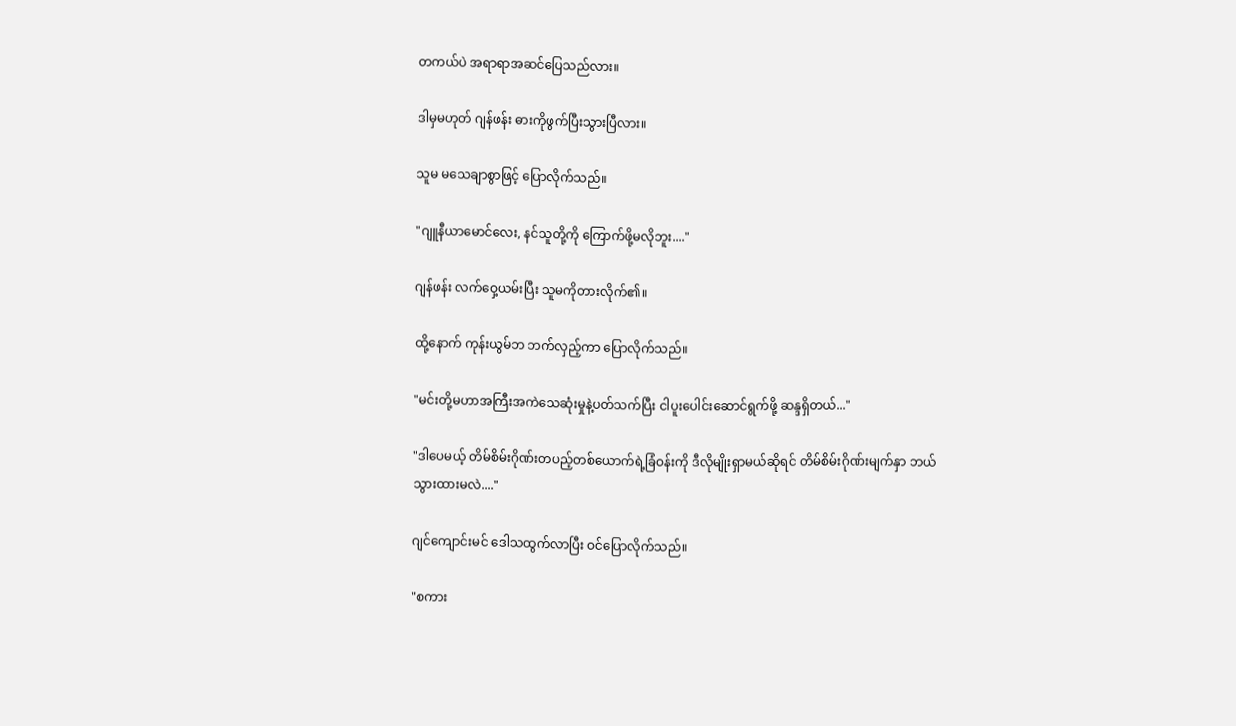တကယ်ပဲ အရာရာအဆင်ပြေသည်လား။

ဒါမှမဟုတ် ဂျန်ဖန်း ဓားကိုဖွက်ပြီးသွားပြီလား။

သူမ မသေချာစွာဖြင့် ပြောလိုက်သည်။

"ဂျူနီယာမောင်လေး, နင်သူတို့ကို ကြောက်ဖို့မလိုဘူး...."

ဂျန်ဖန်း လက်ဝှေ့ယမ်းပြီး သူမကိုတားလိုက်၏။

ထို့နောက် ကုန်းယွမ်ဘ ဘက်လှည့်ကာ ပြောလိုက်သည်။

"မင်းတို့မဟာအကြီးအကဲသေဆုံးမှုနဲ့ပတ်သက်ပြီး ငါပူးပေါင်းဆောင်ရွက်ဖို့ ဆန္ဒရှိတယ်..."

"ဒါပေမယ့် တိမ်စိမ်းဂိုဏ်းတပည့်တစ်ယောက်ရဲ့ခြံဝန်းကို ဒီလိုမျိုးရှာမယ်ဆိုရင် တိမ်စိမ်းဂိုဏ်းမျက်နှာ ဘယ်သွားထားမလဲ...."

ဂျင်ကျောင်းမင် ဒေါသထွက်လာပြီး ဝင်ပြောလိုက်သည်။

"စကား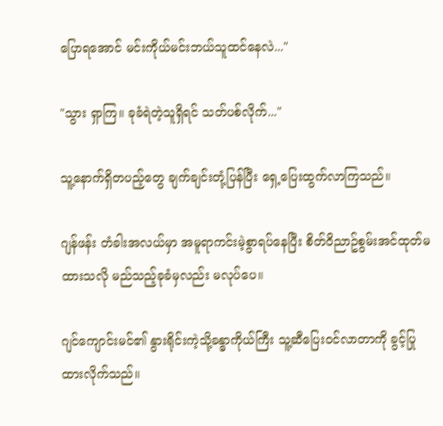ပြောရအောင် မင်းကိုယ်မင်းဘယ်သူထင်နေလဲ..."

"သွား ရှာကြ။ ခုခံရဲတဲ့သူရှိရင် သတ်ပစ်လိုက်..."

သူ့နောက်ရှိတပည့်တွေ ချက်ချင်းတုံ့ပြန်ပြီး ရှေ့ပြေးထွက်လာကြသည်။

ဂျန်ဖန်း တံခါးအလယ်မှာ အမူရာကင်းမဲ့စွာရပ်နေပြီး စိတ်ဝိညာဥ်စွမ်းအင်ထုတ်မထားသလို မည်သည့်ခုခံမှလည်း မလုပ်ပေ။

ဂျင်ကျောင်းမင်၏ နွားရိုင်းကဲ့သို့ခန္ဓာကိုယ်ကြီး သူ့ဆီပြေးဝင်လာတာကို ခွင့်ပြုထားလိုက်သည်။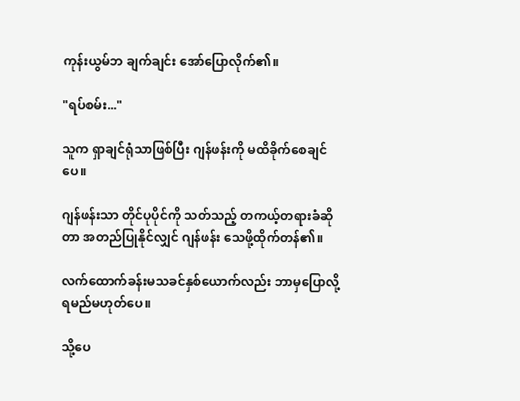ကုန်းယွမ်ဘ ချက်ချင်း အော်ပြောလိုက်၏။

"ရပ်စမ်း..."

သူက ရှာချင်ရုံသာဖြစ်ပြီး ဂျန်ဖန်းကို မထိခိုက်စေချင်ပေ။

ဂျန်ဖန်းသာ တိုင်ပုပိုင်ကို သတ်သည့် တကယ့်တရားခံဆိုတာ အတည်ပြုနိုင်လျှင် ဂျန်ဖန်း သေဖို့ထိုက်တန်၏။

လက်ထောက်ခန်းမသခင်နှစ်ယောက်လည်း ဘာမှပြောလို့ရမည်မဟုတ်ပေ။

သို့ပေ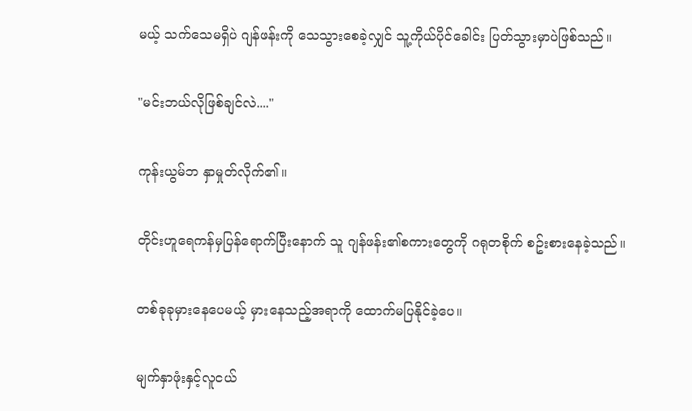မယ့် သက်သေမရှိပဲ ဂျန်ဖန်းကို သေသွားစေခဲ့လျှင် သူ့ကိုယ်ပိုင်ခေါင်း ပြတ်သွားမှာပဲဖြစ်သည်။

"မင်းဘယ်လိုဖြစ်ချင်လဲ...."

ကုန်းယွမ်ဘ နှာမှုတ်လိုက်၏။

တိုင်းဟူရေကန်မှပြန်ရောက်ပြီးနောက် သူ ဂျန်ဖန်း၏စကားတွေကို ဂရုတစိုက် စဥ်းစားနေခဲ့သည်။

တစ်ခုခုမှားနေပေမယ့် မှားနေသည့်အရာကို ထောက်မပြနိုင်ခဲ့ပေ။

မျက်နှာဖုံးနှင့်လူငယ်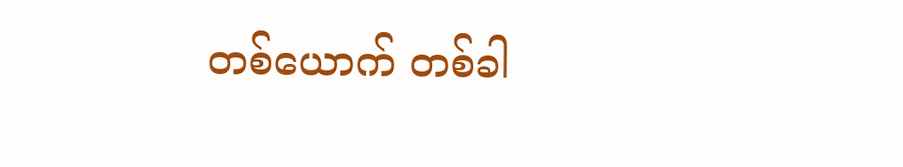တစ်ယောက် တစ်ခါ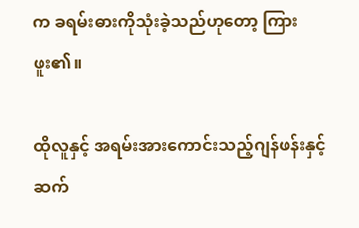က ခရမ်းဓားကိုသုံးခဲ့သည်ဟုတော့ ကြားဖူး၏။

ထိုလူနှင့် အရမ်းအားကောင်းသည့်ဂျန်ဖန်းနှင့်ဆက်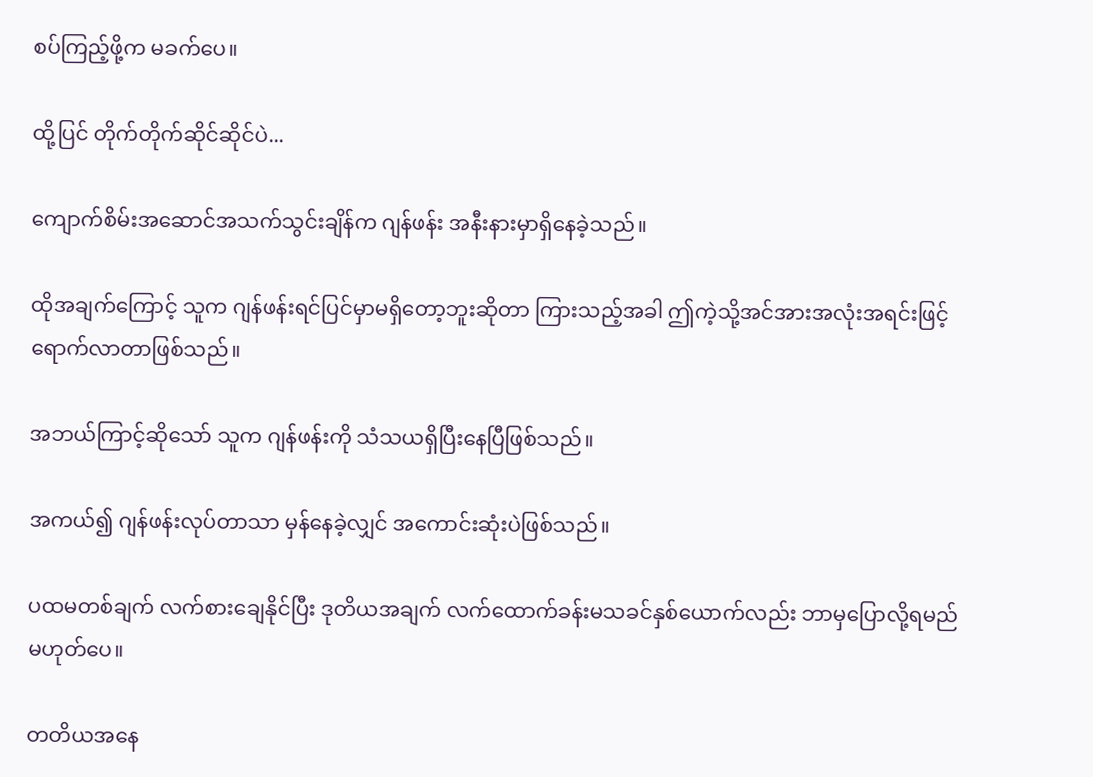စပ်ကြည့်ဖို့က မခက်ပေ။

ထို့ပြင် တိုက်တိုက်ဆိုင်ဆိုင်ပဲ...

ကျောက်စိမ်းအဆောင်အသက်သွင်းချိန်က ဂျန်ဖန်း အနီးနားမှာရှိနေခဲ့သည်။

ထိုအချက်ကြောင့် သူက ဂျန်ဖန်းရင်ပြင်မှာမရှိတော့ဘူးဆိုတာ ကြားသည့်အခါ ဤကဲ့သို့အင်အားအလုံးအရင်းဖြင့် ရောက်လာတာဖြစ်သည်။

အဘယ်ကြာင့်ဆိုသော် သူက ဂျန်ဖန်းကို သံသယရှိပြီးနေပြီဖြစ်သည်။

အကယ်၍ ဂျန်ဖန်းလုပ်တာသာ မှန်နေခဲ့လျှင် အကောင်းဆုံးပဲဖြစ်သည်။

ပထမတစ်ချက် လက်စားချေနိုင်ပြီး ဒုတိယအချက် လက်ထောက်ခန်းမသခင်နှစ်ယောက်လည်း ဘာမှပြောလို့ရမည်မဟုတ်ပေ။

တတိယအနေ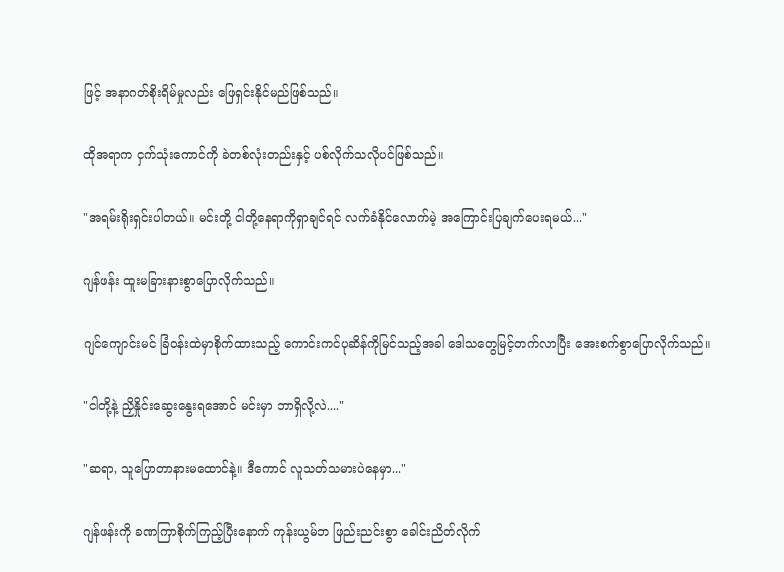ဖြင့် အနာဂတ်စိုးရိမ်မှုလည်း ဖြေရှင်းနိုင်မည်ဖြစ်သည်။

ထိုအရာက ငှက်သုံးကောင်ကို ခဲတစ်လုံးတည်းနှင့် ပစ်လိုက်သလိုပင်ဖြစ်သည်။

"အရမ်းရိုးရှင်းပါတယ်။ မင်းတို့ ငါတို့နေရာကိုရှာချင်ရင် လက်ခံနိုင်လောက်မဲ့ အကြောင်းပြချက်ပေးရမယ်..."

ဂျန်ဖန်း ထူးမခြားနားစွာပြောလိုက်သည်။

ဂျင်ကျောင်းမင် ခြံဝန်းထဲမှာစိုက်ထားသည့် ကောင်းကင်ပုဆိန်ကိုမြင်သည့်အခါ ဒေါသတွေမြင့်တက်လာပြီး အေးစက်စွာပြောလိုက်သည်။

"ငါတို့နဲ့ ညှိနှိုင်းဆွေးနွေးရအောင် မင်းမှာ ဘာရှိလို့လဲ...."

"ဆရာ, သူပြောတာနားမထောင်နဲ့။ ဒီကောင် လူသတ်သမားပဲနေမှာ..."

ဂျန်ဖန်းကို ခဏကြာစိုက်ကြည့်ပြီးနောက် ကုန်းယွမ်ဘ ဖြည်းညင်းစွာ ခေါင်းညိတ်လိုက်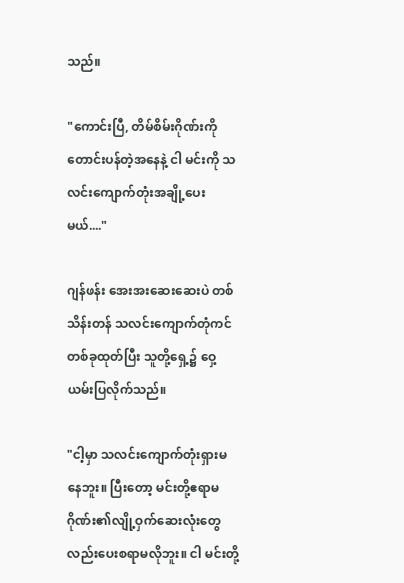သည်။

"ကောင်းပြီ, တိမ်စိမ်းဂိုဏ်းကိုတောင်းပန်တဲ့အနေနဲ့ ငါ မင်းကို သလင်းကျောက်တုံးအချို့ပေးမယ်...."

ဂျန်ဖန်း အေးအးဆေးဆေးပဲ တစ်သိန်းတန် သလင်းကျောက်တုံကင်တစ်ခုထုတ်ပြီး သူတို့ရှေ့၌ ဝှေ့ယမ်းပြလိုက်သည်။

"ငါ့မှာ သလင်းကျောက်တုံးရှားမနေဘူး။ ပြီးတော့ မင်းတို့ဧရာမဂိုဏ်း၏လျို့ဝှက်ဆေးလုံးတွေလည်းပေးစရာမလိုဘူး။ ငါ မင်းတို့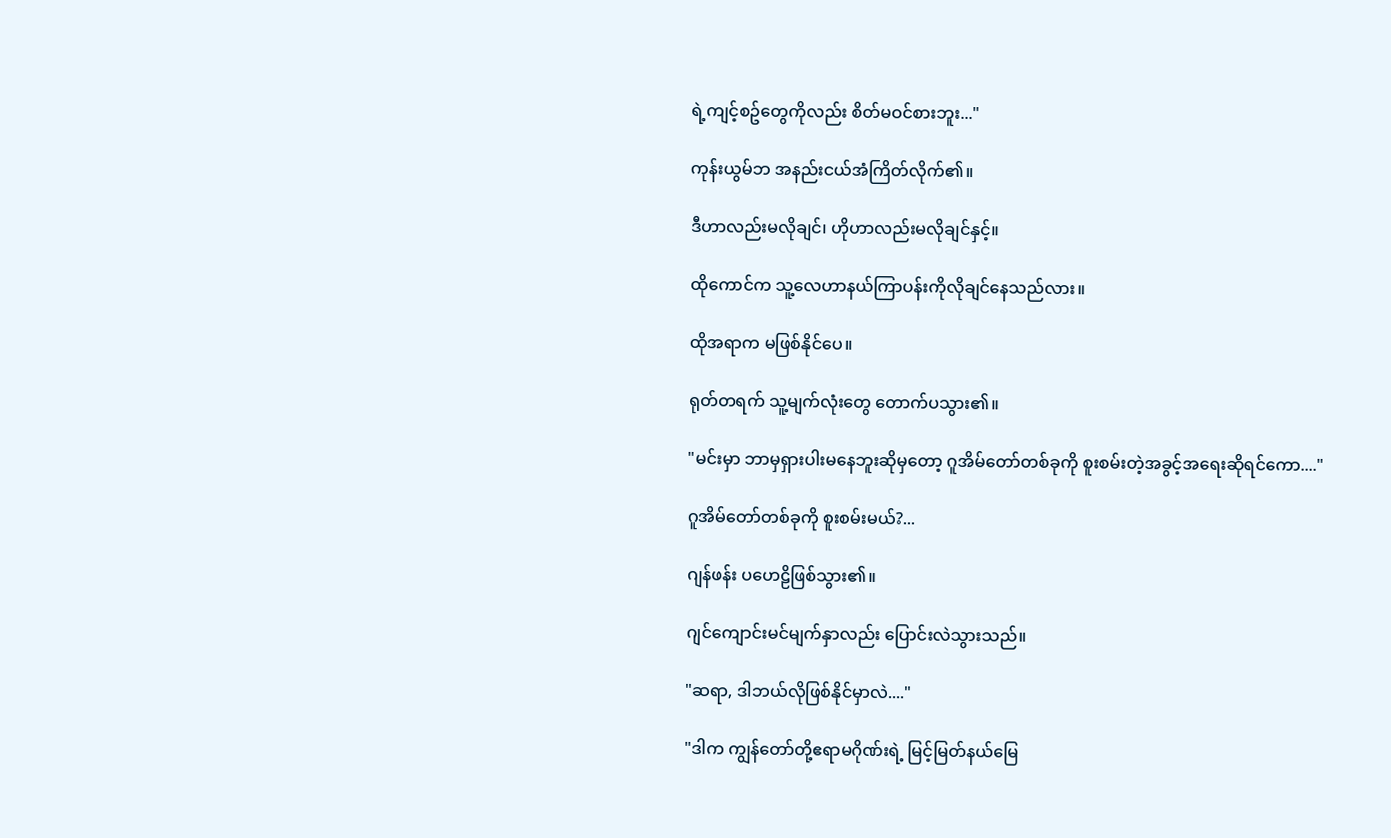ရဲ့ကျင့်စဥ်တွေကိုလည်း စိတ်မဝင်စားဘူး..."

ကုန်းယွမ်ဘ အနည်းငယ်အံကြိတ်လိုက်၏။

ဒီဟာလည်းမလိုချင်၊ ဟိုဟာလည်းမလိုချင်နှင့်။

ထိုကောင်က သူ့လေဟာနယ်ကြာပန်းကိုလိုချင်နေသည်လား။

ထိုအရာက မဖြစ်နိုင်ပေ။

ရုတ်တရက် သူ့မျက်လုံးတွေ တောက်ပသွား၏။

"မင်းမှာ ဘာမှရှားပါးမနေဘူးဆိုမှတော့ ဂူအိမ်တော်တစ်ခုကို စူးစမ်းတဲ့အခွင့်အရေးဆိုရင်ကော...."

ဂူအိမ်တော်တစ်ခုကို စူးစမ်းမယ်?...

ဂျန်ဖန်း ပဟေဠိဖြစ်သွား၏။

ဂျင်ကျောင်းမင်မျက်နှာလည်း ပြောင်းလဲသွားသည်။

"ဆရာ, ဒါဘယ်လိုဖြစ်နိုင်မှာလဲ...."

"ဒါက ကျွန်တော်တို့ဧရာမဂိုဏ်းရဲ့ မြင့်မြတ်နယ်မြေ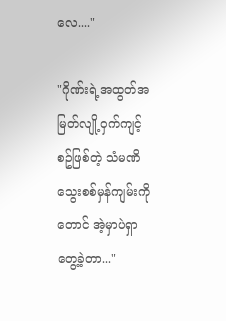လေ...."

"ဂိုဏ်းရဲ့အထွတ်အမြတ်လျို့ဝှက်ကျင့်စဥ်ဖြစ်တဲ့ သံမဏိသွေးစစ်မှန်ကျမ်းကိုတောင် အဲ့မှာပဲရှာတွေ့ခဲ့တာ..."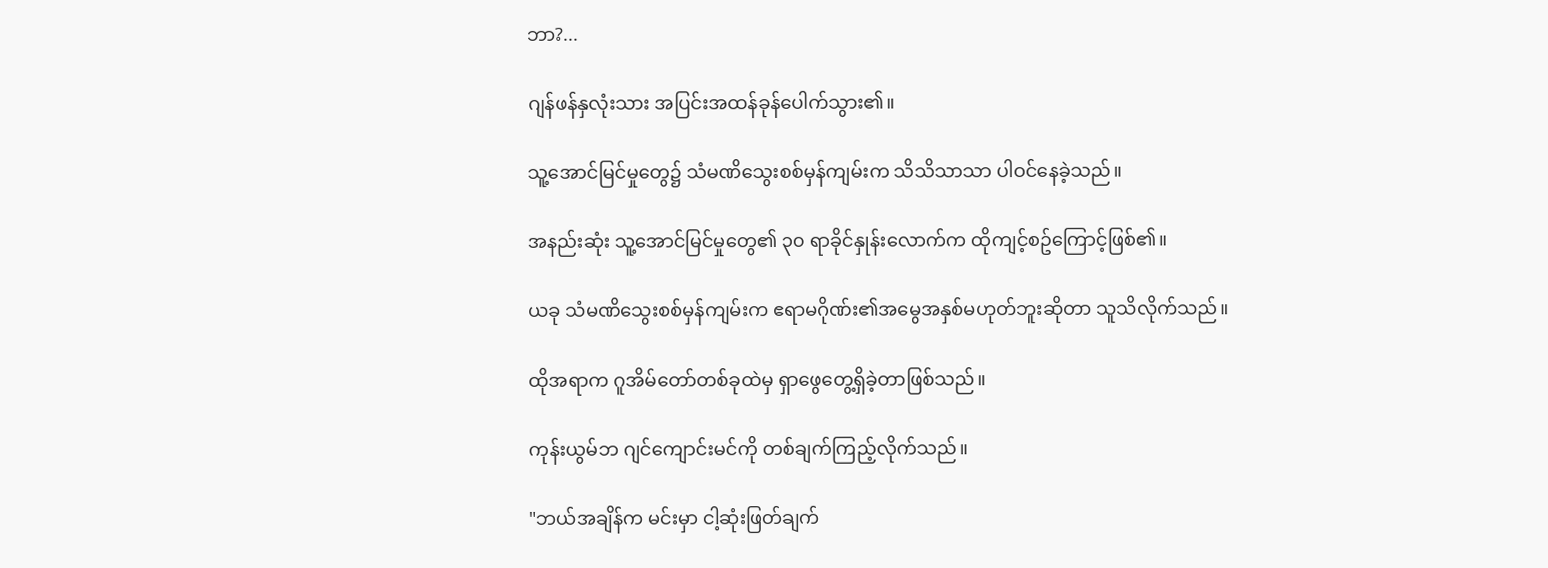ဘာ?...

ဂျန်ဖန်နှလုံးသား အပြင်းအထန်ခုန်ပေါက်သွား၏။

သူ့အောင်မြင်မှုတွေ၌ သံမဏိသွေးစစ်မှန်ကျမ်းက သိသိသာသာ ပါဝင်နေခဲ့သည်။

အနည်းဆုံး သူ့အောင်မြင်မှုတွေ၏ ၃၀ ရာခိုင်နှုန်းလောက်က ထိုကျင့်စဥ်ကြောင့်ဖြစ်၏။

ယခု သံမဏိသွေးစစ်မှန်ကျမ်းက ဧရာမဂိုဏ်း၏အမွေအနှစ်မဟုတ်ဘူးဆိုတာ သူသိလိုက်သည်။

ထိုအရာက ဂူအိမ်တော်တစ်ခုထဲမှ ရှာဖွေတွေ့ရှိခဲ့တာဖြစ်သည်။

ကုန်းယွမ်ဘ ဂျင်ကျောင်းမင်ကို တစ်ချက်ကြည့်လိုက်သည်။

"ဘယ်အချိန်က မင်းမှာ ငါ့ဆုံးဖြတ်ချက်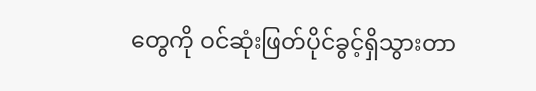တွေကို ဝင်ဆုံးဖြတ်ပိုင်ခွင့်ရှိသွားတာ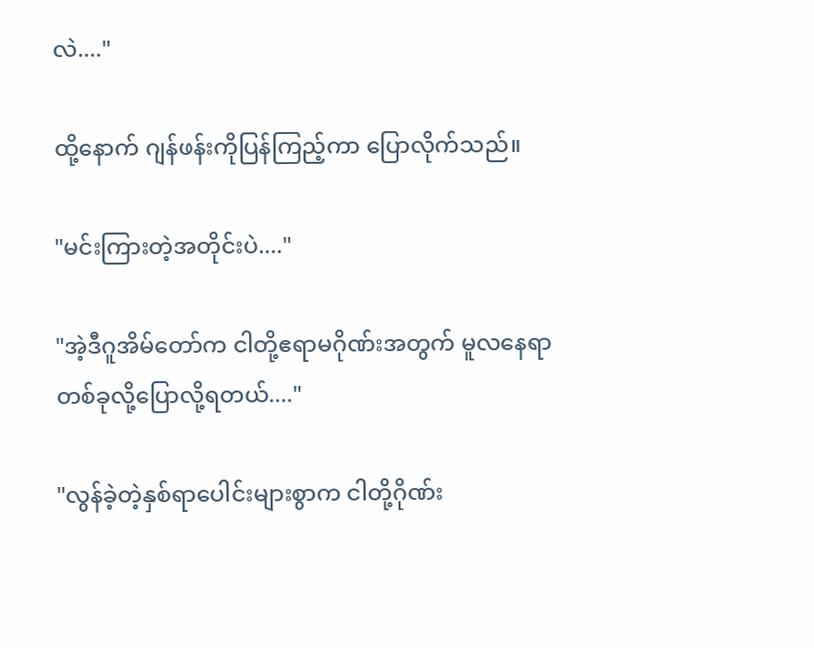လဲ...."

ထို့နောက် ဂျန်ဖန်းကိုပြန်ကြည့်ကာ ပြောလိုက်သည်။

"မင်းကြားတဲ့အတိုင်းပဲ...."

"အဲ့ဒီဂူအိမ်တော်က ငါတို့ဧရာမဂိုဏ်းအတွက် မူလနေရာတစ်ခုလို့ပြောလို့ရတယ်...."

"လွန်ခဲ့တဲ့နှစ်ရာပေါင်းများစွာက ငါတို့ဂိုဏ်း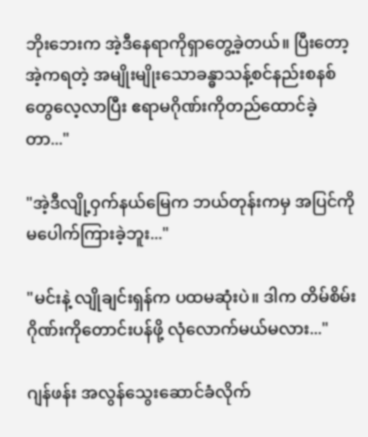ဘိုးဘေးက အဲ့ဒီနေရာကိုရှာတွေ့ခဲ့တယ်။ ပြီးတော့ အဲ့ကရတဲ့ အမျိုးမျိုးသောခန္ဓာသန့်စင်နည်းစနစ်တွေလေ့လာပြီး ဧရာမဂိုဏ်းကိုတည်ထောင်ခဲ့တာ..."

"အဲ့ဒီလျို့ဝှက်နယ်မြေက ဘယ်တုန်းကမှ အပြင်ကို မပေါက်ကြားခဲ့ဘူး..."

"မင်းနဲ့ လျိုချင်းရှန်က ပထမဆုံးပဲ။ ဒါက တိမ်စိမ်းဂိုဏ်းကိုတောင်းပန်ဖို့ လုံလောက်မယ်မလား..."

ဂျန်ဖန်း အလွန်သွေးဆောင်ခံလိုက်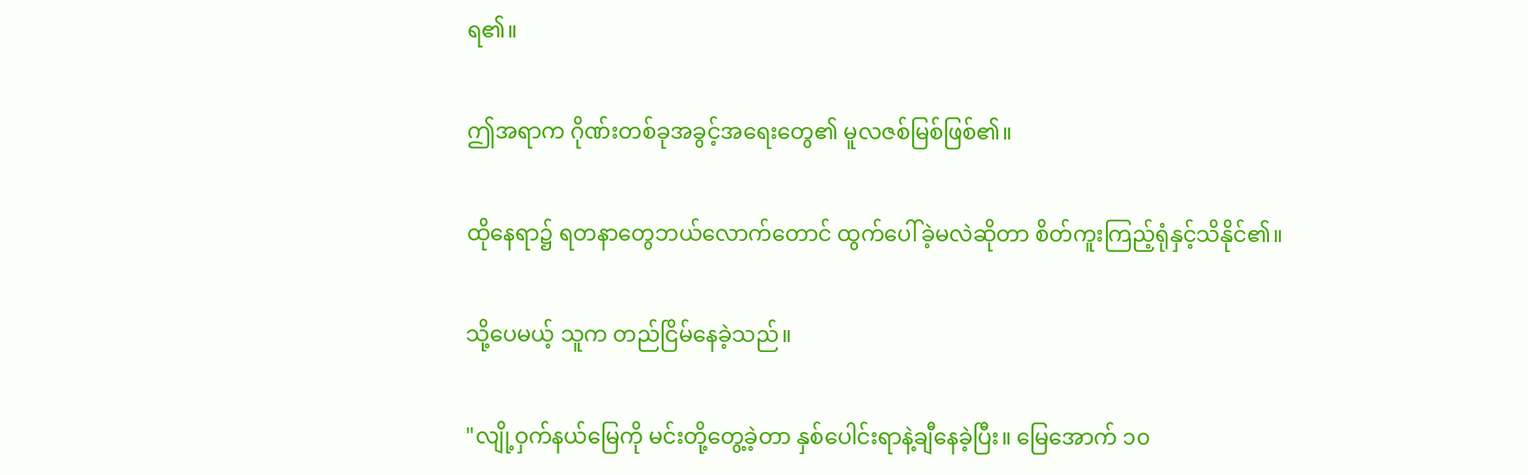ရ၏။

ဤအရာက ဂိုဏ်းတစ်ခုအခွင့်အရေးတွေ၏ မူလဇစ်မြစ်ဖြစ်၏။

ထိုနေရာ၌ ရတနာတွေဘယ်လောက်တောင် ထွက်ပေါ်ခဲ့မလဲဆိုတာ စိတ်ကူးကြည့်ရုံနှင့်သိနိုင်၏။

သို့ပေမယ့် သူက တည်ငြိမ်နေခဲ့သည်။

"လျို့ဝှက်နယ်မြေကို မင်းတို့တွေ့ခဲ့တာ နှစ်ပေါင်းရာနဲ့ချီနေခဲ့ပြီး။ မြေအောက် ၁၀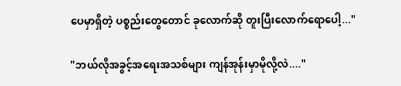ပေမှာရှိတဲ့ ပစ္စည်းတွေတောင် ခုလောက်ဆို တူးပြီးလောက်ရောပေါ့..."

"ဘယ်လိုအခွင့်အရေးအသစ်များ ကျန်အုန်းမှာမိုလို့လဲ...."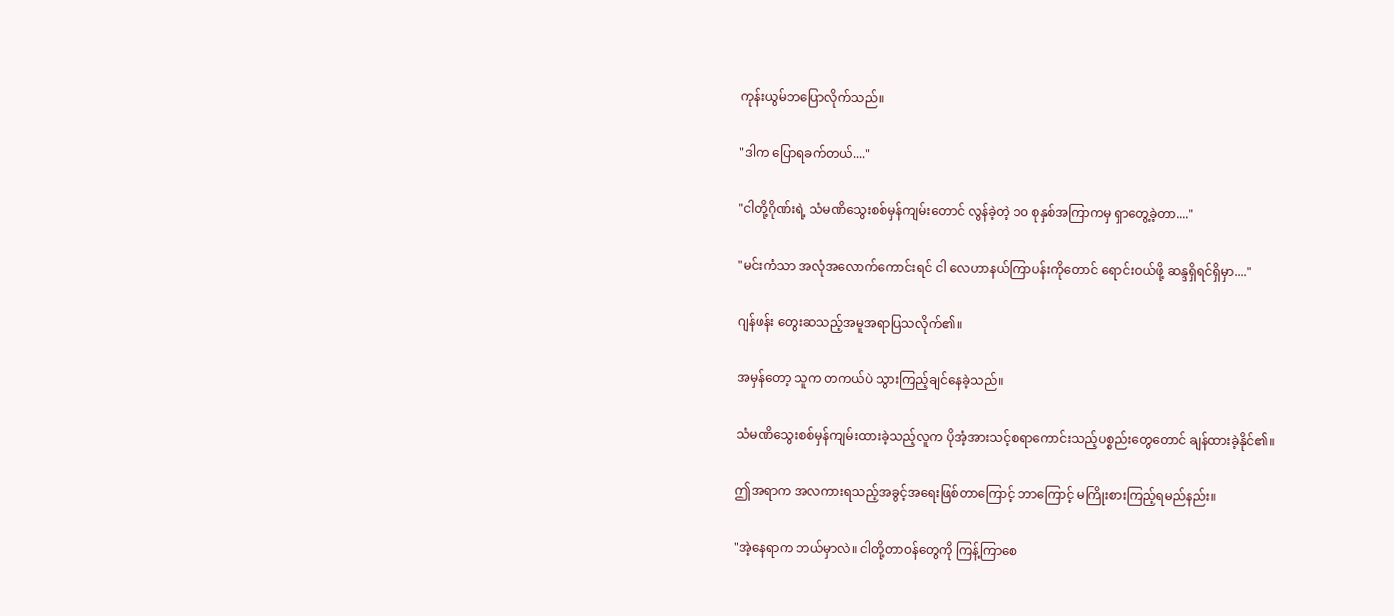ကုန်းယွမ်ဘပြောလိုက်သည်။

"ဒါက ပြောရခက်တယ်...."

"ငါတို့ဂိုဏ်းရဲ့ သံမဏိသွေးစစ်မှန်ကျမ်းတောင် လွန်ခဲ့တဲ့ ၁၀ စုနှစ်အကြာကမှ ရှာတွေ့ခဲ့တာ...."

"မင်းကံသာ အလုံအလောက်ကောင်းရင် ငါ လေဟာနယ်ကြာပန်းကိုတောင် ရောင်းဝယ်ဖို့ ဆန္ဒရှိရင်ရှိမှာ...."

ဂျန်ဖန်း တွေးဆသည့်အမူအရာပြသလိုက်၏။

အမှန်တော့ သူက တကယ်ပဲ သွားကြည့်ချင်နေခဲ့သည်။

သံမဏိသွေးစစ်မှန်ကျမ်းထားခဲ့သည့်လူက ပိုအံ့အားသင့်စရာကောင်းသည့်ပစ္စည်းတွေတောင် ချန်ထားခဲ့နိုင်၏။

ဤအရာက အလကားရသည့်အခွင့်အရေးဖြစ်တာကြောင့် ဘာကြောင့် မကြိုးစားကြည့်ရမည်နည်း။

"အဲ့နေရာက ဘယ်မှာလဲ။ ငါတို့တာဝန်တွေကို ကြန့်ကြာစေ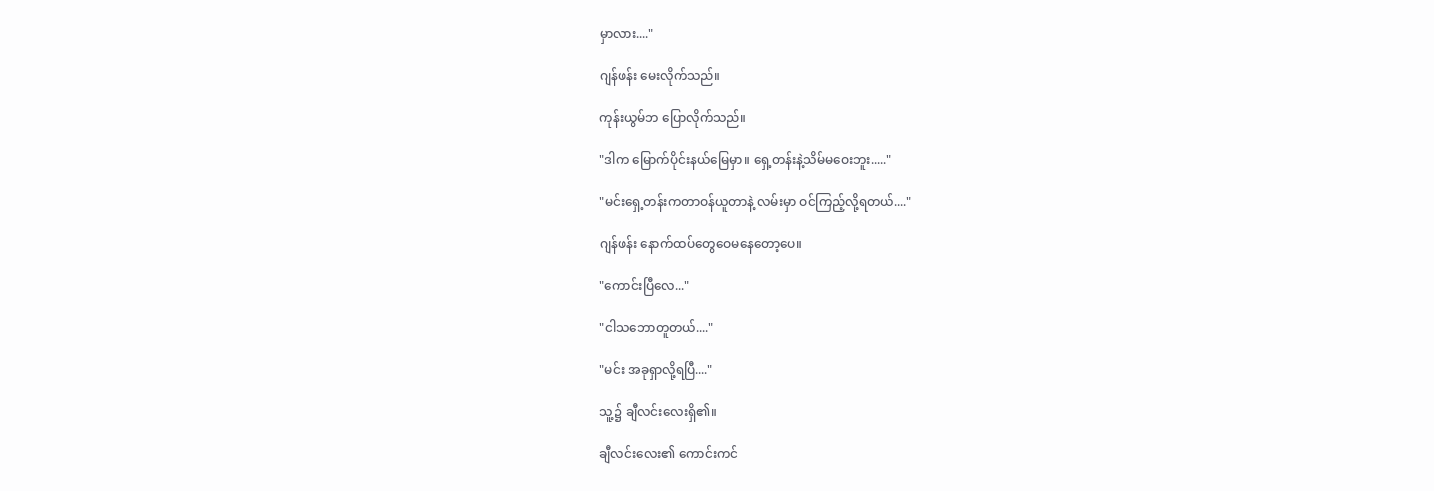မှာလား...."

ဂျန်ဖန်း မေးလိုက်သည်။

ကုန်းယွမ်ဘ ပြောလိုက်သည်။

"ဒါက မြောက်ပိုင်းနယ်မြေမှာ။ ရှေ့တန်းနဲ့သိမ်မဝေးဘူး....."

"မင်းရှေ့တန်းကတာဝန်ယူတာနဲ့ လမ်းမှာ ဝင်ကြည့်လို့ရတယ်...."

ဂျန်ဖန်း နောက်ထပ်တွေဝေမနေတော့ပေ။

"ကောင်းပြီလေ..."

"ငါသဘောတူတယ်...."

"မင်း အခုရှာလို့ရပြီ...."

သူ့၌ ချီလင်းလေးရှိ၏။

ချီလင်းလေး၏ ကောင်းကင်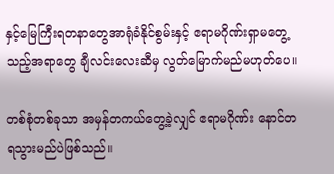နှင့်မြေကြီးရတနာတွေအာရုံခံနိုင်စွမ်းနှင့် ဧရာမဂိုဏ်းရှာမတွေ့သည့်အရာတွေ ချီလင်းလေးဆီမှ လွတ်မြောက်မည်မဟုတ်ပေ။

တစ်စုံတစ်ခုသာ အမှန်တကယ်တွေ့ခဲ့လျှင် ဧရာမဂိုဏ်း နောင်တရသွားမည်ပဲဖြစ်သည်။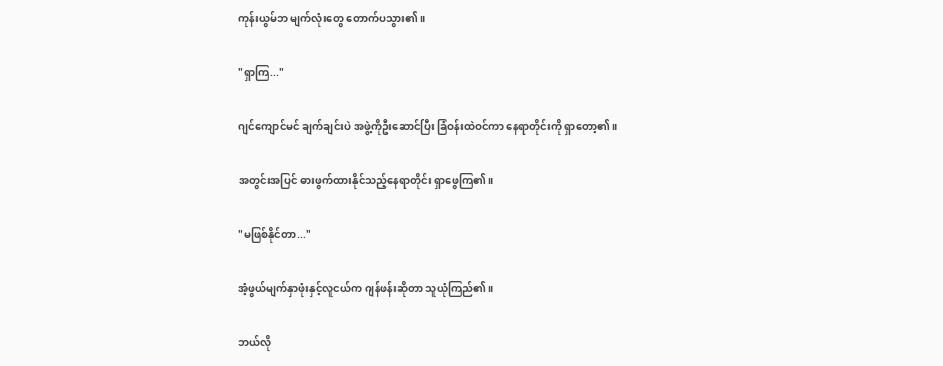ကုန်းယွမ်ဘ မျက်လုံးတွေ တောက်ပသွား၏။

"ရှာကြ..."

ဂျင်ကျောင်မင် ချက်ချင်းပဲ အဖွဲ့ကိုဦးဆောင်ပြီး ခြံဝန်းထဲဝင်ကာ နေရာတိုင်းကို ရှာတော့၏။

အတွင်းအပြင် ဓားဖွက်ထားနိုင်သည့်နေရာတိုင်း ရှာဖွေကြ၏။

"မဖြစ်နိုင်တာ..."

အံ့ဖွယ်မျက်နှာဖုံးနှင့်လူငယ်က ဂျန်ဖန်းဆိုတာ သူယုံကြည်၏။

ဘယ်လို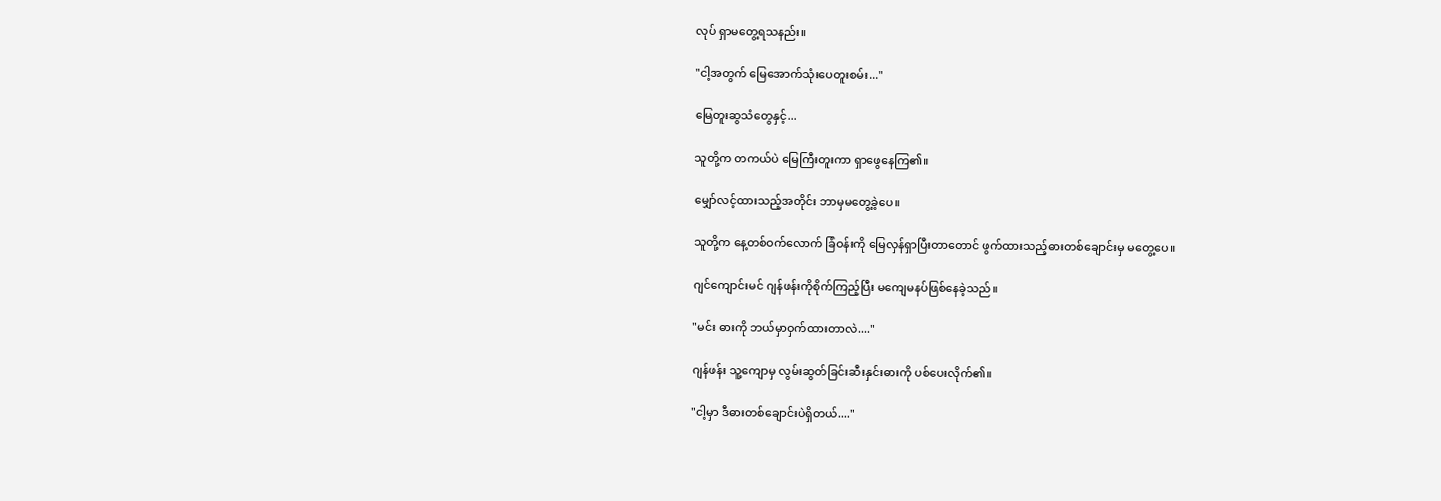လုပ် ရှာမတွေ့ရသနည်း။

"ငါ့အတွက် မြေအောက်သုံးပေတူးစမ်း..."

မြေတူးဆွသံတွေနှင့်...

သူတို့က တကယ်ပဲ မြေကြီးတူးကာ ရှာဖွေနေကြ၏။

မျှော်လင့်ထားသည့်အတိုင်း ဘာမှမတွေ့ခဲ့ပေ။

သူတို့က နေ့တစ်ဝက်လောက် ခြံဝန်းကို မြေလှန်ရှာပြီးတာတောင် ဖွက်ထားသည့်ဓားတစ်ချောင်းမှ မတွေ့ပေ။

ဂျင်ကျောင်းမင် ဂျန်ဖန်းကိုစိုက်ကြည့်ပြီး မကျေမနပ်ဖြစ်နေခဲ့သည်။

"မင်း ဓားကို ဘယ်မှာဝှက်ထားတာလဲ...."

ဂျန်ဖန်း သူ့ကျောမှ လွမ်းဆွတ်ခြင်းဆီးနှင်းဓားကို ပစ်ပေးလိုက်၏။

"ငါ့မှာ ဒီဓားတစ်ချောင်းပဲရှိတယ်...."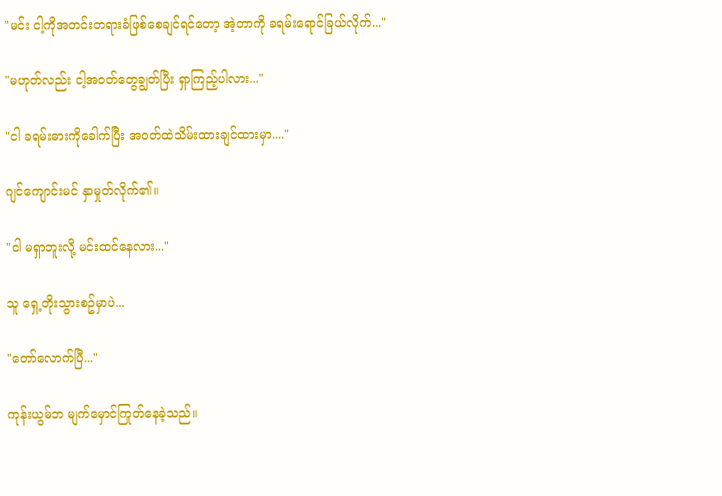"မင်း ငါ့ကိုအတင်းတရားခံဖြစ်စေချင်ရင်တော့ အဲ့တာကို ခရမ်းရောင်ခြယ်လိုက်..."

"မဟုတ်လည်း ငါ့အဝတ်တွေချွတ်ပြီး ရှာကြည့်ပါလား..."

"ငါ ခရမ်းဓားကိုခေါက်ပြီး အဝတ်ထဲသိမ်းထားချင်ထားမှာ...."

ဂျင်ကျောင်းမင် နှာမှုတ်လိုက်၏။

"ငါ မရှာဘူးလို့ မင်းထင်နေလား..."

သူ ရှေ့တိုးသွားစဥ်မှာပဲ...

"တော်လောက်ပြီ..."

ကုန်းယွမ်ဘ မျက်မှောင်ကြုတ်နေခဲ့သည်။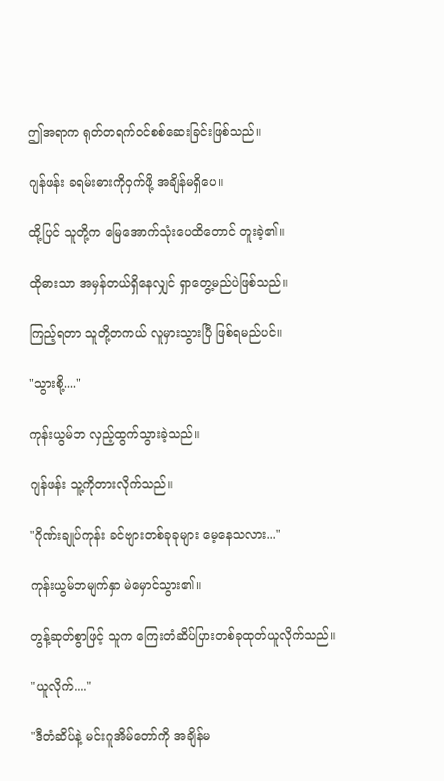ဤအရာက ရုတ်တရက်ဝင်စစ်ဆေးခြင်းဖြစ်သည်။

ဂျန်ဖန်း ခရမ်းဓားကိုဝှက်ဖို့ အချိန်မရှိပေ။

ထို့ပြင် သူတို့က မြေအောက်သုံးပေထိတောင် တူးခဲ့၏။

ထိုဓားသာ အမှန်တယ်ရှိနေလျှင် ရှာတွေ့မည်ပဲဖြစ်သည်။

ကြည့်ရတာ သူတို့တကယ် လူမှားသွားပြီ ဖြစ်ရမည်ပင်။

"သွားစို့...."

ကုန်းယွမ်ဘ လှည့်ထွက်သွားခဲ့သည်။

ဂျန်ဖန်း သူ့ကိုတားလိုက်သည်။

"ဂိုဏ်းချုပ်ကုန်း ခင်ဗျားတစ်ခုခုများ မေ့နေသလား..."

ကုန်းယွမ်ဘမျက်နှာ မဲမှောင်သွား၏။

တွန့်ဆုတ်စွာဖြင့် သူက ကြေးတံဆိပ်ပြားတစ်ခုထုတ်ယူလိုက်သည်။

"ယူလိုက်...."

"ဒီတံဆိပ်နဲ့ မင်းဂူအိမ်တော်ကို အချိန်မ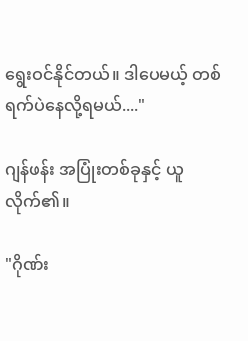ရွေးဝင်နိုင်တယ်။ ဒါပေမယ့် တစ်ရက်ပဲနေလို့ရမယ်...."

ဂျန်ဖန်း အပြုံးတစ်ခုနှင့် ယူလိုက်၏။

"ဂိုဏ်း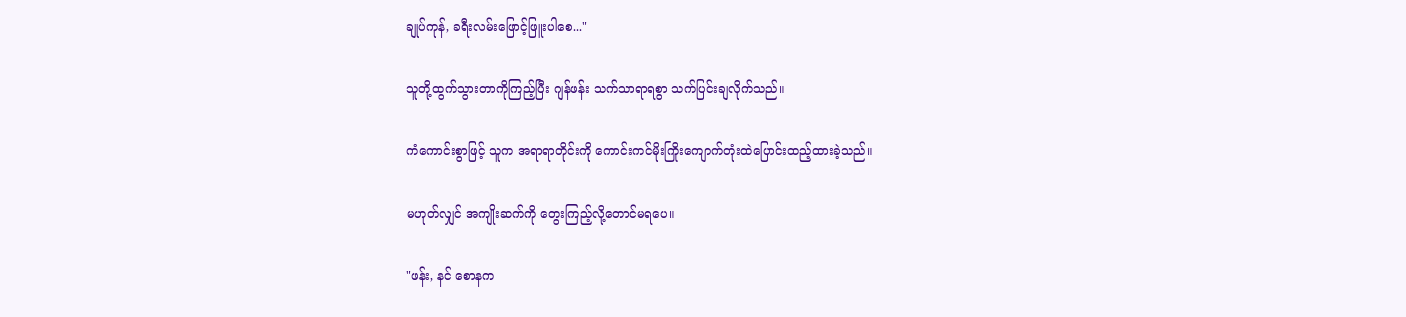ချုပ်ကုန်, ခရီးလမ်းဖြောင့်ဖြူးပါစေ..."

သူတို့ထွက်သွားတာကိုကြည့်ပြီး ဂျန်ဖန်း သက်သာရာရစွာ သက်ပြင်းချလိုက်သည်။

ကံကောင်းစွာဖြင့် သူက အရာရာတိုင်းကို ကောင်းကင်မိုးကြိုးကျောက်တုံးထဲပြောင်းထည့်ထားခဲ့သည်။

မဟုတ်လျှင် အကျိုးဆက်ကို တွေးကြည့်လို့တောင်မရပေ။

"ဖန်း, နင် စောနက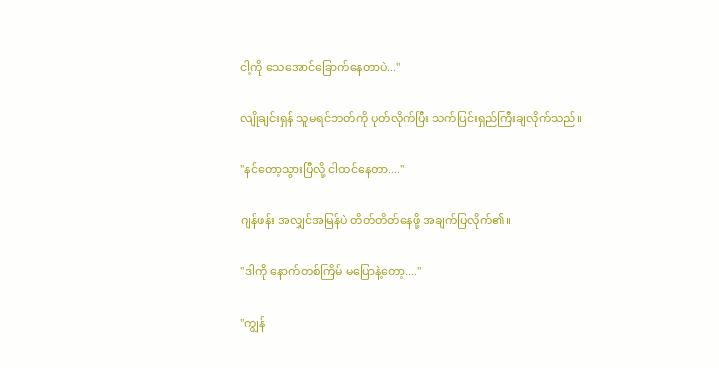ငါ့ကို သေအောင်ခြောက်နေတာပဲ..."

လျိုချင်းရှန် သူမရင်ဘတ်ကို ပုတ်လိုက်ပြီး သက်ပြင်းရှည်ကြီးချလိုက်သည်။

"နင်တော့သွားပြီလို့ ငါထင်နေတာ...."

ဂျန်ဖန်း အလျှင်အမြန်ပဲ တိတ်တိတ်နေဖို့ အချက်ပြလိုက်၏။

"ဒါကို နောက်တစ်ကြိမ် မပြောနဲ့တော့...."

"ကျွန်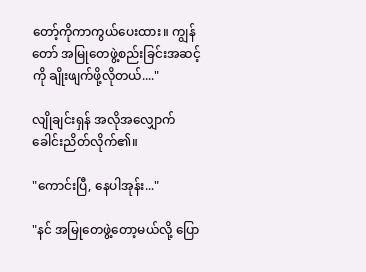တော့်ကိုကာကွယ်ပေးထား။ ကျွန်တော် အမြုတေဖွဲ့စည်းခြင်းအဆင့်ကို ချိုးဖျက်ဖို့လိုတယ်...."

လျိုချင်းရှန် အလိုအလျှောက် ခေါင်းညိတ်လိုက်၏။

"ကောင်းပြီ, နေပါအုန်း..."

"နင် အမြုတေဖွဲ့တော့မယ်လို့ ပြော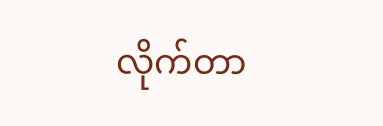လိုက်တာ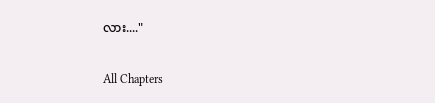လား...."

All Chapters